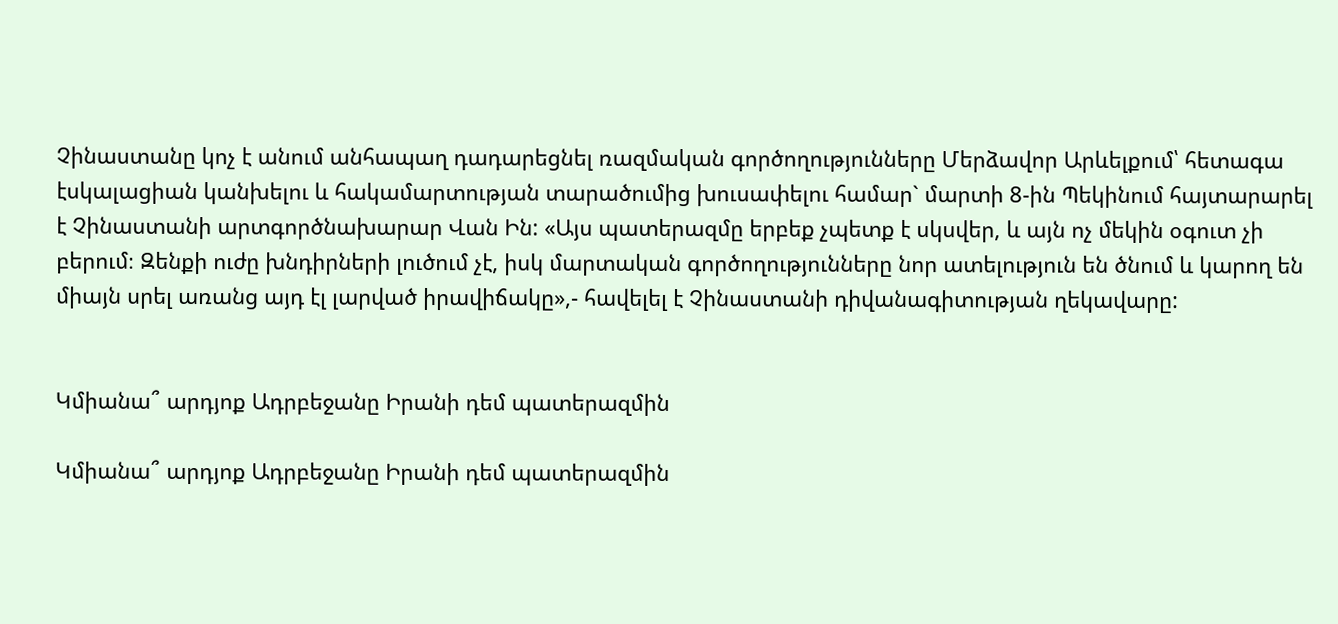Չինաստանը կոչ է անում անհապաղ դադարեցնել ռազմական գործողությունները Մերձավոր Արևելքում՝ հետագա էսկալացիան կանխելու և հակամարտության տարածումից խուսափելու համար` մարտի 8-ին Պեկինում հայտարարել է Չինաստանի արտգործնախարար Վան Ին: «Այս պատերազմը երբեք չպետք է սկսվեր, և այն ոչ մեկին օգուտ չի բերում։ Զենքի ուժը խնդիրների լուծում չէ, իսկ մարտական գործողությունները նոր ատելություն են ծնում և կարող են միայն սրել առանց այդ էլ լարված իրավիճակը»,- հավելել է Չինաստանի դիվանագիտության ղեկավարը:


Կմիանա՞ արդյոք Ադրբեջանը Իրանի դեմ պատերազմին

Կմիանա՞ արդյոք Ադրբեջանը Իրանի դեմ պատերազմին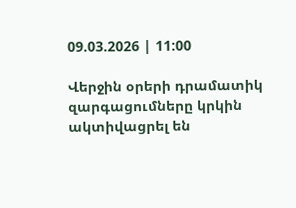09.03.2026 | 11:00

Վերջին օրերի դրամատիկ զարգացումները կրկին ակտիվացրել են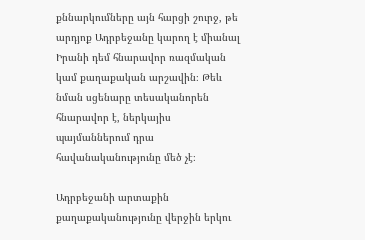քննարկումները այն հարցի շուրջ, թե արդյոք Ադրբեջանը կարող է միանալ Իրանի դեմ հնարավոր ռազմական կամ քաղաքական արշավին։ Թեև նման սցենարը տեսականորեն հնարավոր է, ներկայիս պայմաններում դրա հավանականությունը մեծ չէ։

Ադրբեջանի արտաքին քաղաքականությունը վերջին երկու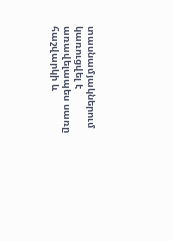տասնամյակներում կառուցվել է առավելապես սառը հաշվարկի և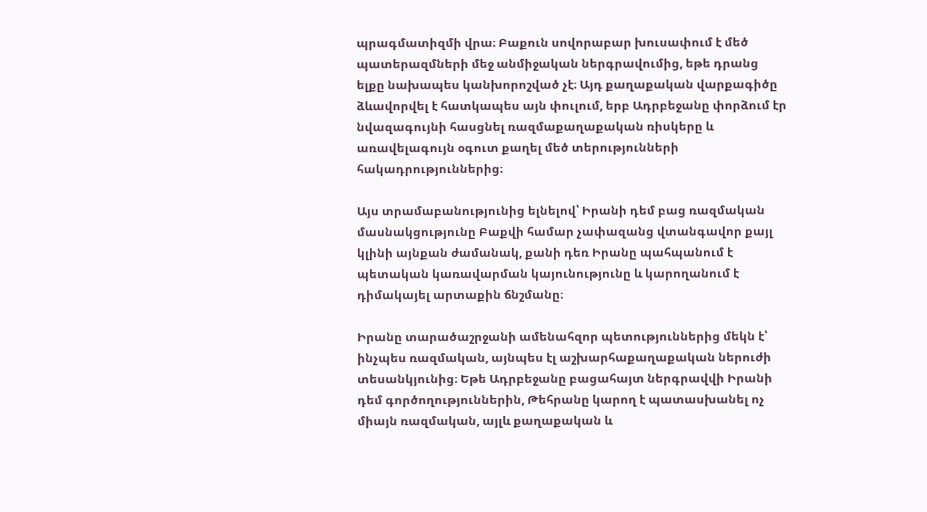պրագմատիզմի վրա։ Բաքուն սովորաբար խուսափում է մեծ պատերազմների մեջ անմիջական ներգրավումից, եթե դրանց ելքը նախապես կանխորոշված չէ։ Այդ քաղաքական վարքագիծը ձևավորվել է հատկապես այն փուլում, երբ Ադրբեջանը փորձում էր նվազագույնի հասցնել ռազմաքաղաքական ռիսկերը և առավելագույն օգուտ քաղել մեծ տերությունների հակադրություններից։

Այս տրամաբանությունից ելնելով՝ Իրանի դեմ բաց ռազմական մասնակցությունը Բաքվի համար չափազանց վտանգավոր քայլ կլինի այնքան ժամանակ, քանի դեռ Իրանը պահպանում է պետական կառավարման կայունությունը և կարողանում է դիմակայել արտաքին ճնշմանը։

Իրանը տարածաշրջանի ամենահզոր պետություններից մեկն է՝ ինչպես ռազմական, այնպես էլ աշխարհաքաղաքական ներուժի տեսանկյունից։ Եթե Ադրբեջանը բացահայտ ներգրավվի Իրանի դեմ գործողություններին, Թեհրանը կարող է պատասխանել ոչ միայն ռազմական, այլև քաղաքական և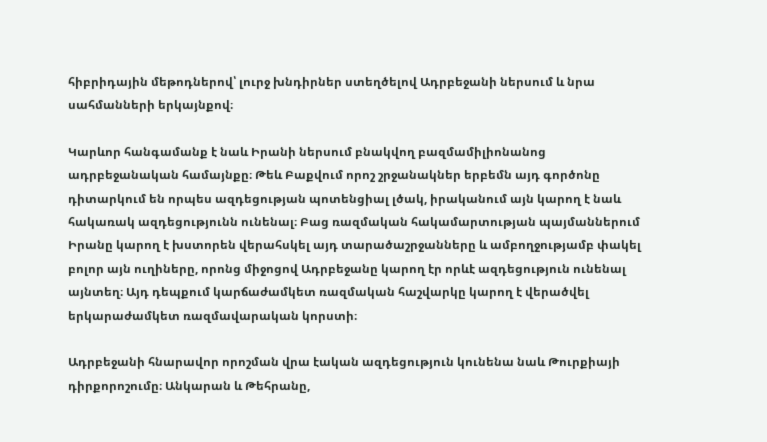հիբրիդային մեթոդներով՝ լուրջ խնդիրներ ստեղծելով Ադրբեջանի ներսում և նրա սահմանների երկայնքով։

Կարևոր հանգամանք է նաև Իրանի ներսում բնակվող բազմամիլիոնանոց ադրբեջանական համայնքը։ Թեև Բաքվում որոշ շրջանակներ երբեմն այդ գործոնը դիտարկում են որպես ազդեցության պոտենցիալ լծակ, իրականում այն կարող է նաև հակառակ ազդեցությունն ունենալ։ Բաց ռազմական հակամարտության պայմաններում Իրանը կարող է խստորեն վերահսկել այդ տարածաշրջանները և ամբողջությամբ փակել բոլոր այն ուղիները, որոնց միջոցով Ադրբեջանը կարող էր որևէ ազդեցություն ունենալ այնտեղ։ Այդ դեպքում կարճաժամկետ ռազմական հաշվարկը կարող է վերածվել երկարաժամկետ ռազմավարական կորստի։

Ադրբեջանի հնարավոր որոշման վրա էական ազդեցություն կունենա նաև Թուրքիայի դիրքորոշումը։ Անկարան և Թեհրանը,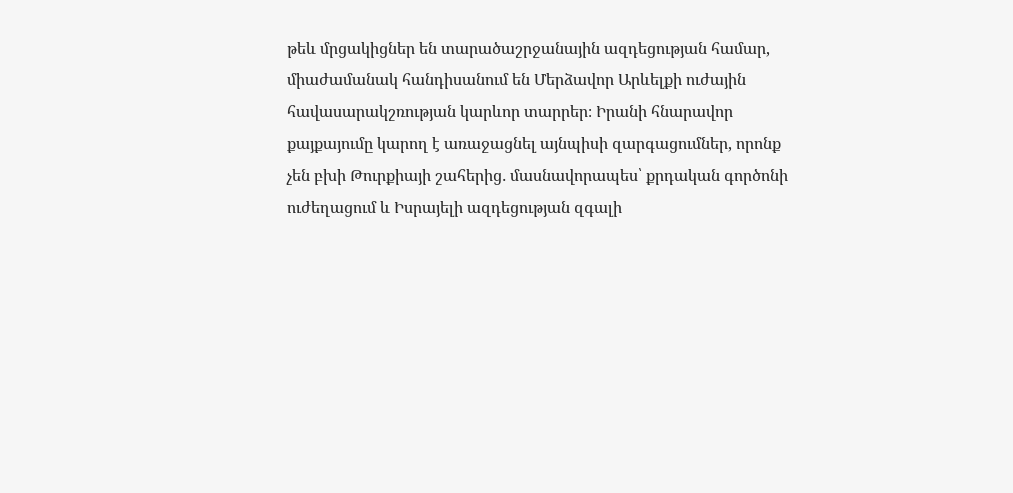թեև մրցակիցներ են տարածաշրջանային ազդեցության համար, միաժամանակ հանդիսանում են Մերձավոր Արևելքի ուժային հավասարակշռության կարևոր տարրեր։ Իրանի հնարավոր քայքայումը կարող է առաջացնել այնպիսի զարգացումներ, որոնք չեն բխի Թուրքիայի շահերից․ մասնավորապես՝ քրդական գործոնի ուժեղացում և Իսրայելի ազդեցության զգալի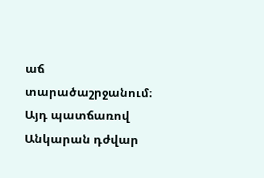աճ տարածաշրջանում։ Այդ պատճառով Անկարան դժվար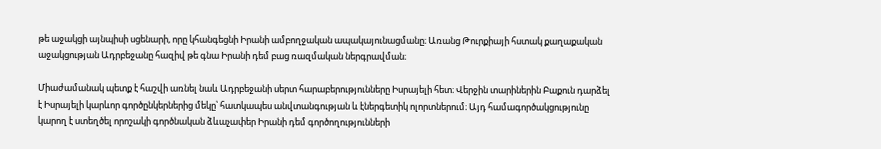թե աջակցի այնպիսի սցենարի, որը կհանգեցնի Իրանի ամբողջական ապակայունացմանը։ Առանց Թուրքիայի հստակ քաղաքական աջակցության Ադրբեջանը հազիվ թե գնա Իրանի դեմ բաց ռազմական ներգրավման։

Միաժամանակ պետք է հաշվի առնել նաև Ադրբեջանի սերտ հարաբերությունները Իսրայելի հետ։ Վերջին տարիներին Բաքուն դարձել է Իսրայելի կարևոր գործընկերներից մեկը՝ հատկապես անվտանգության և էներգետիկ ոլորտներում։ Այդ համագործակցությունը կարող է ստեղծել որոշակի գործնական ձևաչափեր Իրանի դեմ գործողությունների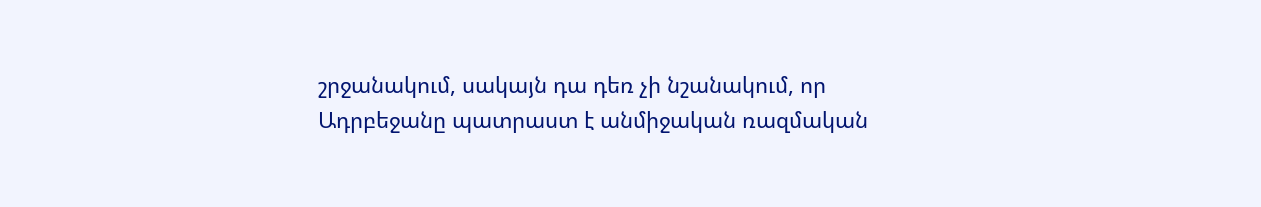շրջանակում, սակայն դա դեռ չի նշանակում, որ Ադրբեջանը պատրաստ է անմիջական ռազմական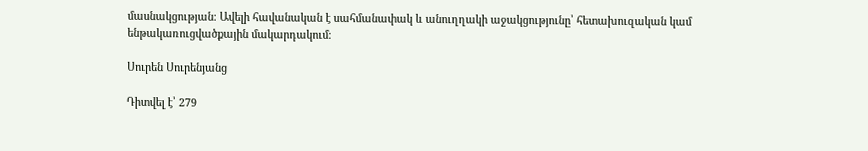մասնակցության։ Ավելի հավանական է սահմանափակ և անուղղակի աջակցությունը՝ հետախուզական կամ ենթակառուցվածքային մակարդակում։

Սուրեն Սուրենյանց

Դիտվել է՝ 279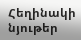Հեղինակի նյութեր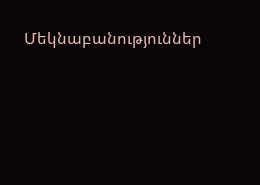Մեկնաբանություններ